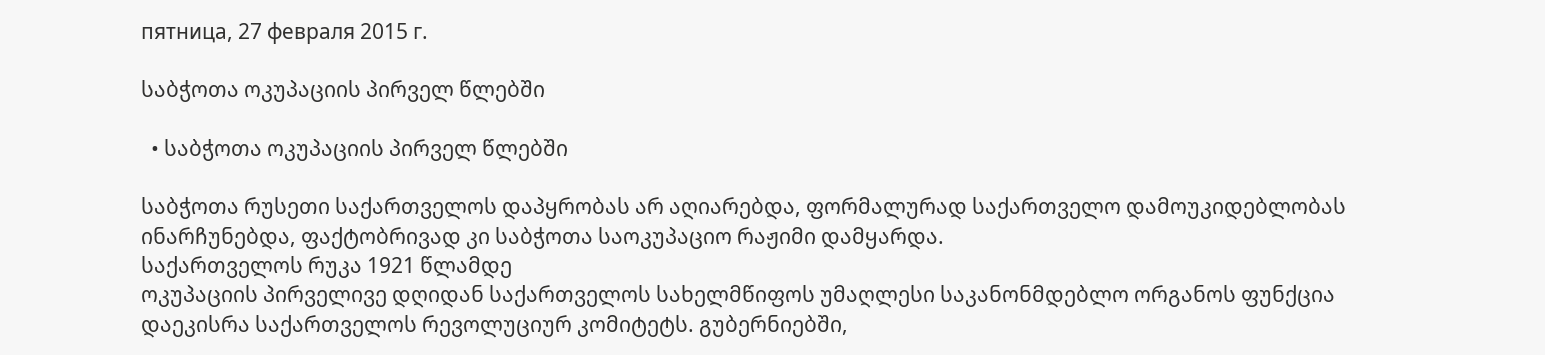пятница, 27 февраля 2015 г.

საბჭოთა ოკუპაციის პირველ წლებში

  • საბჭოთა ოკუპაციის პირველ წლებში

საბჭოთა რუსეთი საქართველოს დაპყრობას არ აღიარებდა, ფორმალურად საქართველო დამოუკიდებლობას ინარჩუნებდა, ფაქტობრივად კი საბჭოთა საოკუპაციო რაჟიმი დამყარდა.
საქართველოს რუკა 1921 წლამდე
ოკუპაციის პირველივე დღიდან საქართველოს სახელმწიფოს უმაღლესი საკანონმდებლო ორგანოს ფუნქცია დაეკისრა საქართველოს რევოლუციურ კომიტეტს. გუბერნიებში,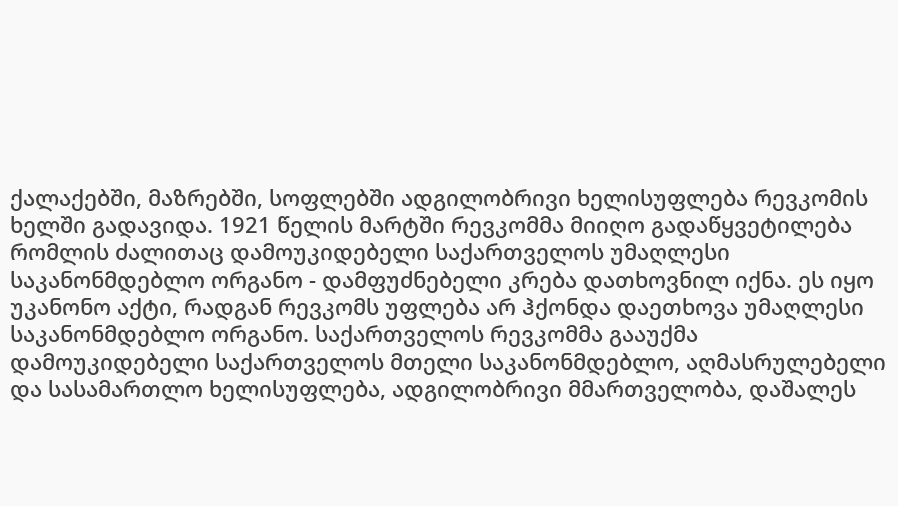ქალაქებში, მაზრებში, სოფლებში ადგილობრივი ხელისუფლება რევკომის ხელში გადავიდა. 1921 წელის მარტში რევკომმა მიიღო გადაწყვეტილება რომლის ძალითაც დამოუკიდებელი საქართველოს უმაღლესი საკანონმდებლო ორგანო - დამფუძნებელი კრება დათხოვნილ იქნა. ეს იყო უკანონო აქტი, რადგან რევკომს უფლება არ ჰქონდა დაეთხოვა უმაღლესი საკანონმდებლო ორგანო. საქართველოს რევკომმა გააუქმა დამოუკიდებელი საქართველოს მთელი საკანონმდებლო, აღმასრულებელი და სასამართლო ხელისუფლება, ადგილობრივი მმართველობა, დაშალეს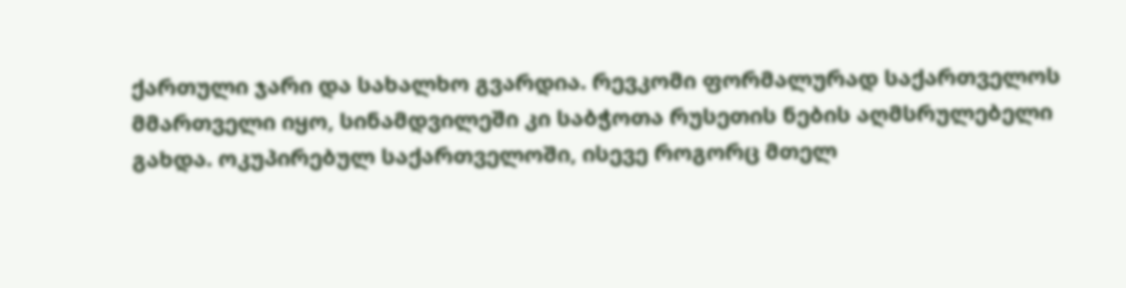ქართული ჯარი და სახალხო გვარდია. რევკომი ფორმალურად საქართველოს მმართველი იყო, სინამდვილეში კი საბჭოთა რუსეთის ნების აღმსრულებელი გახდა. ოკუპირებულ საქართველოში, ისევე როგორც მთელ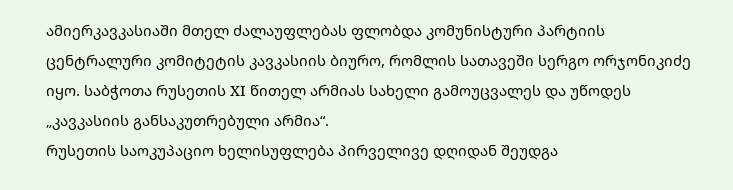ამიერკავკასიაში მთელ ძალაუფლებას ფლობდა კომუნისტური პარტიის ცენტრალური კომიტეტის კავკასიის ბიურო, რომლის სათავეში სერგო ორჯონიკიძე იყო. საბჭოთა რუსეთის XI წითელ არმიას სახელი გამოუცვალეს და უწოდეს „კავკასიის განსაკუთრებული არმია“.
რუსეთის საოკუპაციო ხელისუფლება პირველივე დღიდან შეუდგა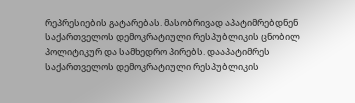რეპრესიების გატარებას. მასობრივად აპატიმრებდნენ საქართველოს დემოკრატიული რესპუბლიკის ცნობილ პოლიტიკურ და სამხედრო პირებს. დააპატიმრეს საქართველოს დემოკრატიული რესპუბლიკის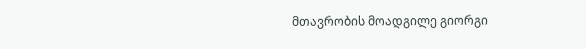მთავრობის მოადგილე გიორგი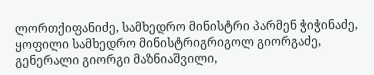ლორთქიფანიძე, სამხედრო მინისტრი პარმენ ჭიჭინაძე, ყოფილი სამხედრო მინისტრიგრიგოლ გიორგაძე, გენერალი გიორგი მაზნიაშვილი,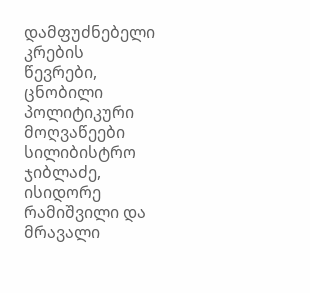დამფუძნებელი კრების წევრები, ცნობილი პოლიტიკური მოღვაწეები სილიბისტრო ჯიბლაძე, ისიდორე რამიშვილი და მრავალი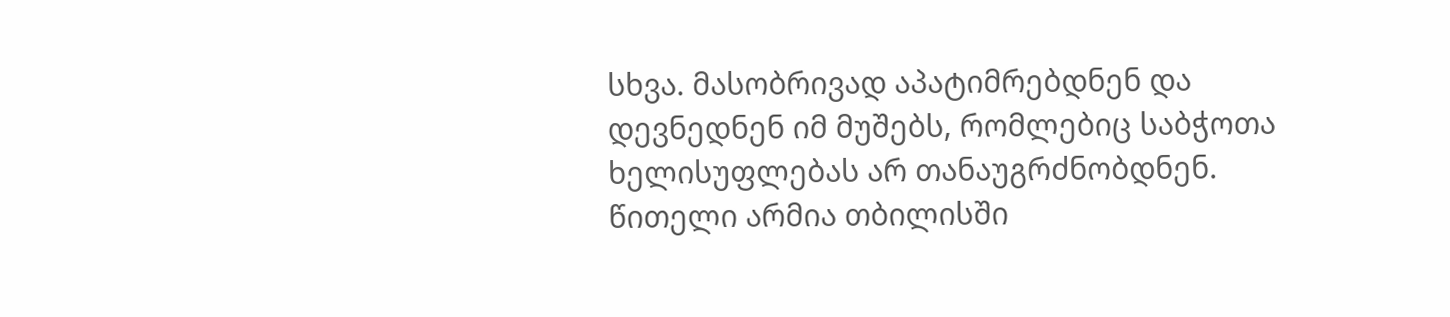სხვა. მასობრივად აპატიმრებდნენ და დევნედნენ იმ მუშებს, რომლებიც საბჭოთა ხელისუფლებას არ თანაუგრძნობდნენ.
წითელი არმია თბილისში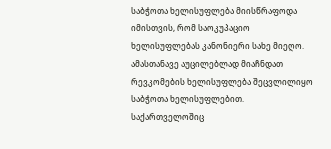საბჭოთა ხელისუფლება მიისწრაფოდა იმისთვის, რომ საოკუპაციო ხელისუფლებას კანონიერი სახე მიეღო. ამასთანავე აუცილებლად მიაჩნდათ რევკომების ხელისუფლება შეცვლილიყო საბჭოთა ხელისუფლებით. საქართველოშიც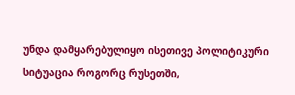უნდა დამყარებულიყო ისეთივე პოლიტიკური სიტუაცია როგორც რუსეთში,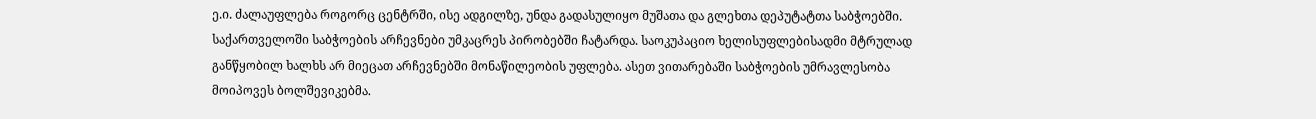ე.ი. ძალაუფლება როგორც ცენტრში, ისე ადგილზე, უნდა გადასულიყო მუშათა და გლეხთა დეპუტატთა საბჭოებში. საქართველოში საბჭოების არჩევნები უმკაცრეს პირობებში ჩატარდა. საოკუპაციო ხელისუფლებისადმი მტრულად განწყობილ ხალხს არ მიეცათ არჩევნებში მონაწილეობის უფლება. ასეთ ვითარებაში საბჭოების უმრავლესობა მოიპოვეს ბოლშევიკებმა.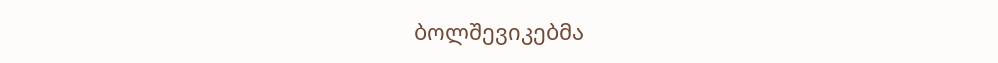ბოლშევიკებმა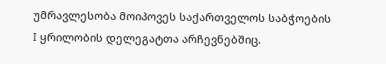უმრავლესობა მოიპოვეს საქართველოს საბჭოების I ყრილობის დელეგატთა არჩევნებშიც.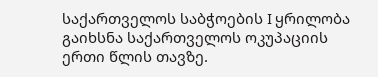საქართველოს საბჭოების I ყრილობა გაიხსნა საქართველოს ოკუპაციის ერთი წლის თავზე.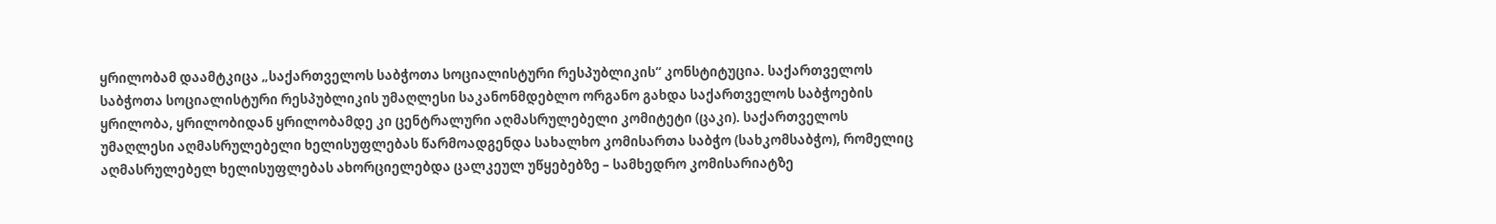ყრილობამ დაამტკიცა „საქართველოს საბჭოთა სოციალისტური რესპუბლიკის“ კონსტიტუცია. საქართველოს საბჭოთა სოციალისტური რესპუბლიკის უმაღლესი საკანონმდებლო ორგანო გახდა საქართველოს საბჭოების ყრილობა, ყრილობიდან ყრილობამდე კი ცენტრალური აღმასრულებელი კომიტეტი (ცაკი). საქართველოს უმაღლესი აღმასრულებელი ხელისუფლებას წარმოადგენდა სახალხო კომისართა საბჭო (სახკომსაბჭო), რომელიც აღმასრულებელ ხელისუფლებას ახორციელებდა ცალკეულ უწყებებზე – სამხედრო კომისარიატზე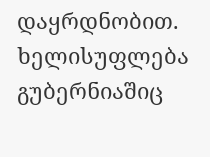დაყრდნობით. ხელისუფლება გუბერნიაშიც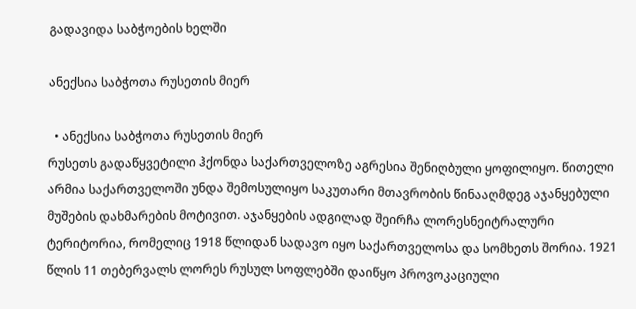გადავიდა საბჭოების ხელში

ანექსია საბჭოთა რუსეთის მიერ

  • ანექსია საბჭოთა რუსეთის მიერ
რუსეთს გადაწყვეტილი ჰქონდა საქართველოზე აგრესია შენიღბული ყოფილიყო. წითელი არმია საქართველოში უნდა შემოსულიყო საკუთარი მთავრობის წინააღმდეგ აჯანყებული მუშების დახმარების მოტივით. აჯანყების ადგილად შეირჩა ლორესნეიტრალური ტერიტორია, რომელიც 1918 წლიდან სადავო იყო საქართველოსა და სომხეთს შორია. 1921 წლის 11 თებერვალს ლორეს რუსულ სოფლებში დაიწყო პროვოკაციული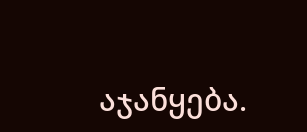აჯანყება.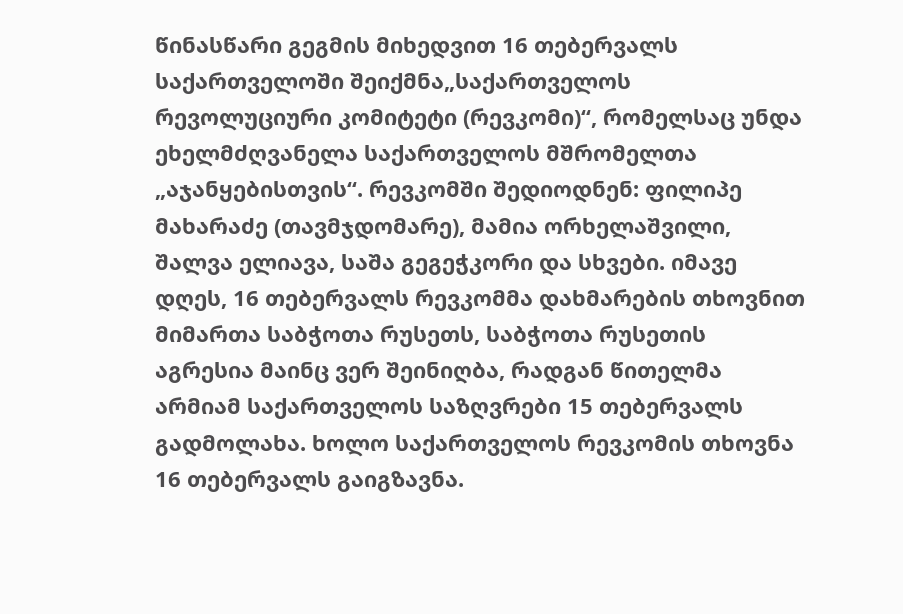წინასწარი გეგმის მიხედვით 16 თებერვალს საქართველოში შეიქმნა„საქართველოს რევოლუციური კომიტეტი (რევკომი)“, რომელსაც უნდა ეხელმძღვანელა საქართველოს მშრომელთა „აჯანყებისთვის“. რევკომში შედიოდნენ: ფილიპე მახარაძე (თავმჯდომარე), მამია ორხელაშვილი, შალვა ელიავა, საშა გეგეჭკორი და სხვები. იმავე დღეს, 16 თებერვალს რევკომმა დახმარების თხოვნით მიმართა საბჭოთა რუსეთს, საბჭოთა რუსეთის აგრესია მაინც ვერ შეინიღბა, რადგან წითელმა არმიამ საქართველოს საზღვრები 15 თებერვალს გადმოლახა. ხოლო საქართველოს რევკომის თხოვნა 16 თებერვალს გაიგზავნა.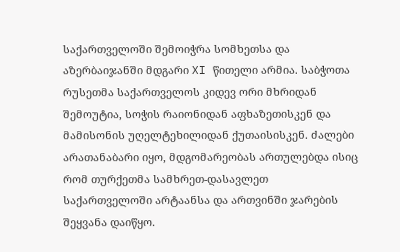საქართველოში შემოიჭრა სომხეთსა და აზერბაიჯანში მდგარი XI წითელი არმია. საბჭოთა რუსეთმა საქართველოს კიდევ ორი მხრიდან შემოუტია, სოჭის რაიონიდან აფხაზეთისკენ და მამისონის უღელტეხილიდან ქუთაისისკენ. ძალები არათანაბარი იყო, მდგომარეობას ართულებდა ისიც რომ თურქეთმა სამხრეთ-დასავლეთ საქართველოში არტაანსა და ართვინში ჯარების შეყვანა დაიწყო.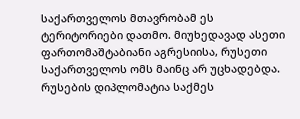საქართველოს მთავრობამ ეს ტერიტორიები დათმო. მიუხედავად ასეთი ფართომაშტაბიანი აგრესიისა, რუსეთი საქართველოს ომს მაინც არ უცხადებდა. რუსების დიპლომატია საქმეს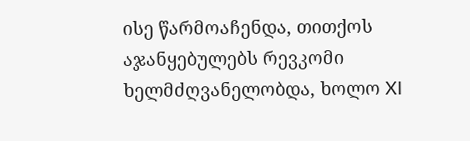ისე წარმოაჩენდა, თითქოს აჯანყებულებს რევკომი ხელმძღვანელობდა, ხოლო XI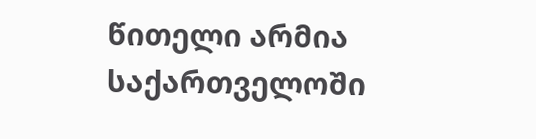წითელი არმია საქართველოში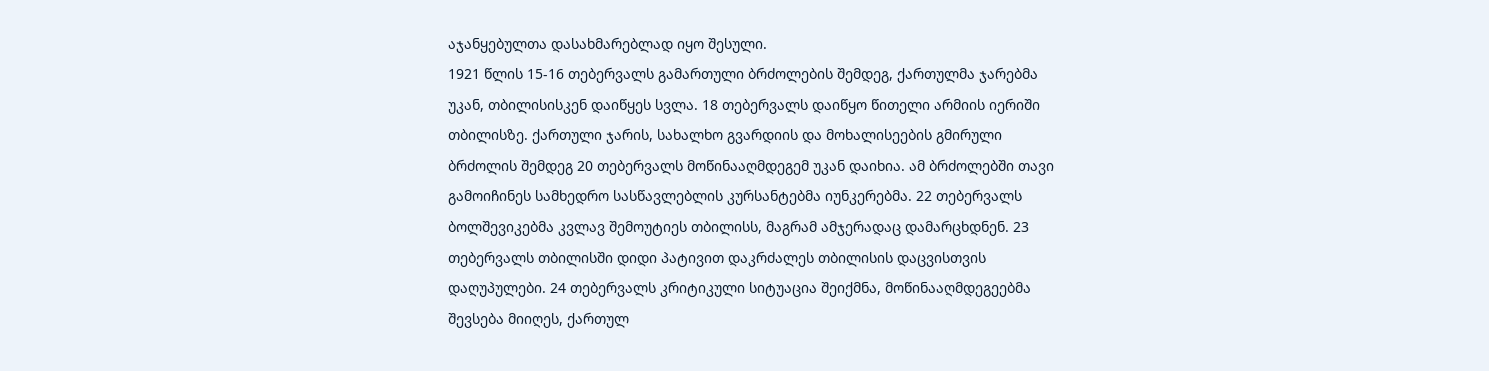აჯანყებულთა დასახმარებლად იყო შესული.
1921 წლის 15-16 თებერვალს გამართული ბრძოლების შემდეგ, ქართულმა ჯარებმა უკან, თბილისისკენ დაიწყეს სვლა. 18 თებერვალს დაიწყო წითელი არმიის იერიში თბილისზე. ქართული ჯარის, სახალხო გვარდიის და მოხალისეების გმირული ბრძოლის შემდეგ 20 თებერვალს მოწინააღმდეგემ უკან დაიხია. ამ ბრძოლებში თავი გამოიჩინეს სამხედრო სასწავლებლის კურსანტებმა იუნკერებმა. 22 თებერვალს ბოლშევიკებმა კვლავ შემოუტიეს თბილისს, მაგრამ ამჯერადაც დამარცხდნენ. 23 თებერვალს თბილისში დიდი პატივით დაკრძალეს თბილისის დაცვისთვის დაღუპულები. 24 თებერვალს კრიტიკული სიტუაცია შეიქმნა, მოწინააღმდეგეებმა შევსება მიიღეს, ქართულ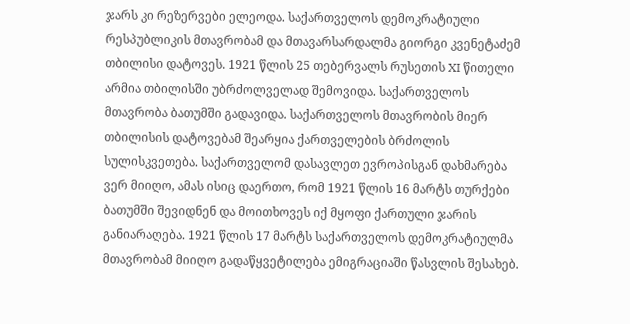ჯარს კი რეზერვები ელეოდა. საქართველოს დემოკრატიული რესპუბლიკის მთავრობამ და მთავარსარდალმა გიორგი კვენეტაძემ თბილისი დატოვეს. 1921 წლის 25 თებერვალს რუსეთის XI წითელი არმია თბილისში უბრძოლველად შემოვიდა. საქართველოს მთავრობა ბათუმში გადავიდა. საქართველოს მთავრობის მიერ თბილისის დატოვებამ შეარყია ქართველების ბრძოლის სულისკვეთება. საქართველომ დასავლეთ ევროპისგან დახმარება ვერ მიიღო, ამას ისიც დაერთო, რომ 1921 წლის 16 მარტს თურქები ბათუმში შევიდნენ და მოითხოვეს იქ მყოფი ქართული ჯარის განიარაღება. 1921 წლის 17 მარტს საქართველოს დემოკრატიულმა მთავრობამ მიიღო გადაწყვეტილება ემიგრაციაში წასვლის შესახებ.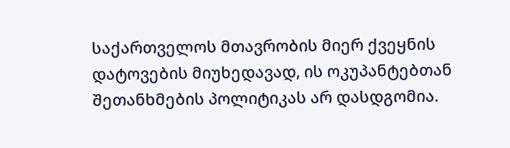საქართველოს მთავრობის მიერ ქვეყნის დატოვების მიუხედავად, ის ოკუპანტებთან შეთანხმების პოლიტიკას არ დასდგომია.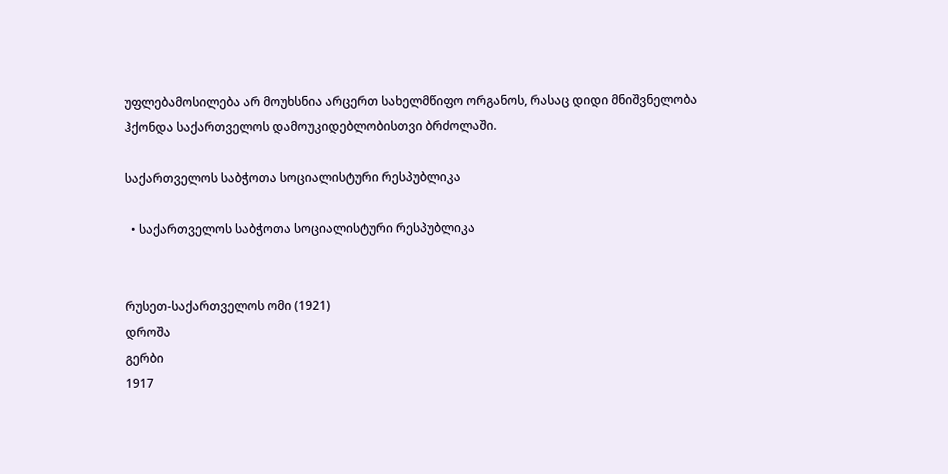უფლებამოსილება არ მოუხსნია არცერთ სახელმწიფო ორგანოს, რასაც დიდი მნიშვნელობა ჰქონდა საქართველოს დამოუკიდებლობისთვი ბრძოლაში.

საქართველოს საბჭოთა სოციალისტური რესპუბლიკა

  • საქართველოს საბჭოთა სოციალისტური რესპუბლიკა


რუსეთ-საქართველოს ომი (1921)
დროშა
გერბი
1917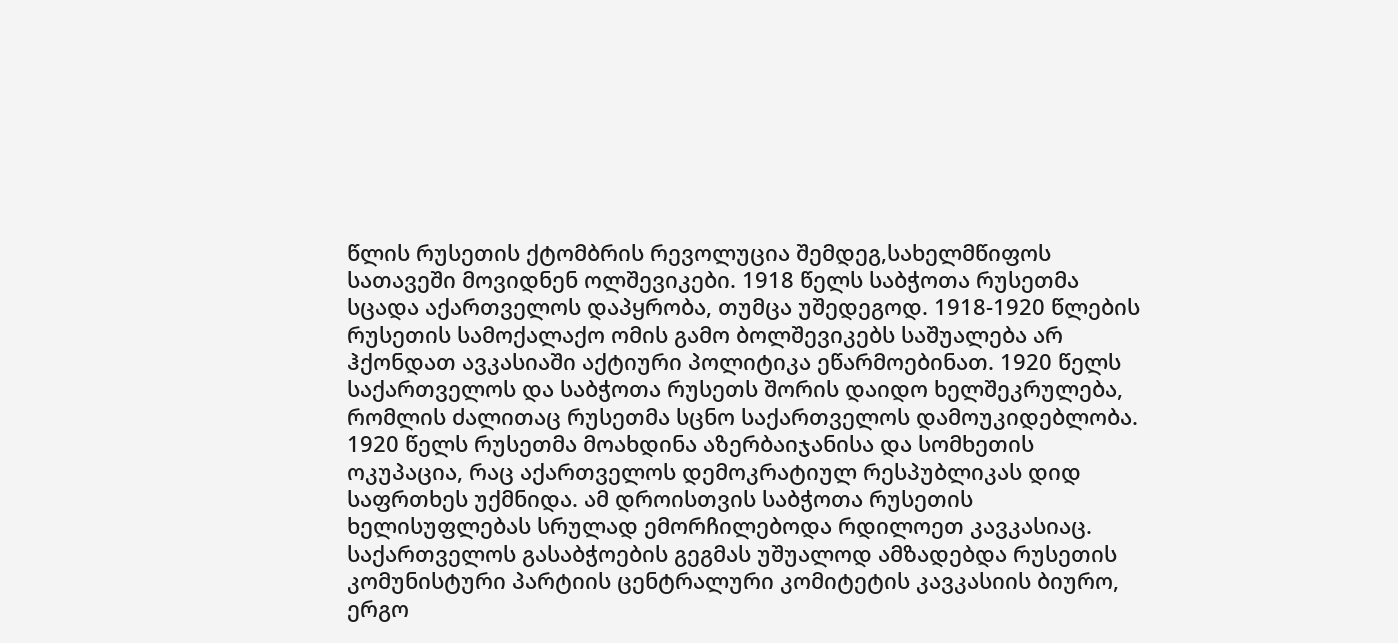წლის რუსეთის ქტომბრის რევოლუცია შემდეგ,სახელმწიფოს სათავეში მოვიდნენ ოლშევიკები. 1918 წელს საბჭოთა რუსეთმა სცადა აქართველოს დაპყრობა, თუმცა უშედეგოდ. 1918-1920 წლების რუსეთის სამოქალაქო ომის გამო ბოლშევიკებს საშუალება არ ჰქონდათ ავკასიაში აქტიური პოლიტიკა ეწარმოებინათ. 1920 წელს საქართველოს და საბჭოთა რუსეთს შორის დაიდო ხელშეკრულება, რომლის ძალითაც რუსეთმა სცნო საქართველოს დამოუკიდებლობა. 1920 წელს რუსეთმა მოახდინა აზერბაიჯანისა და სომხეთის ოკუპაცია, რაც აქართველოს დემოკრატიულ რესპუბლიკას დიდ საფრთხეს უქმნიდა. ამ დროისთვის საბჭოთა რუსეთის ხელისუფლებას სრულად ემორჩილებოდა რდილოეთ კავკასიაც.
საქართველოს გასაბჭოების გეგმას უშუალოდ ამზადებდა რუსეთის კომუნისტური პარტიის ცენტრალური კომიტეტის კავკასიის ბიურო, ერგო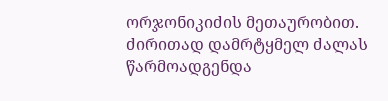ორჯონიკიძის მეთაურობით. ძირითად დამრტყმელ ძალას წარმოადგენდა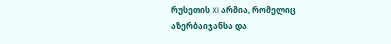რუსეთის XI არმია, რომელიც აზერბაიჯანსა და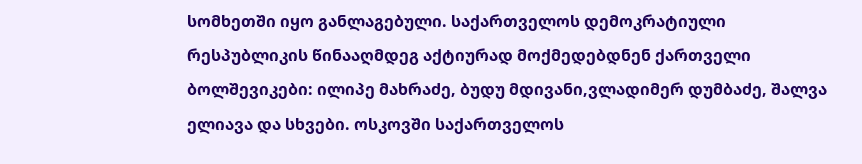სომხეთში იყო განლაგებული. საქართველოს დემოკრატიული რესპუბლიკის წინააღმდეგ აქტიურად მოქმედებდნენ ქართველი ბოლშევიკები: ილიპე მახრაძე, ბუდუ მდივანი,ვლადიმერ დუმბაძე, შალვა ელიავა და სხვები. ოსკოვში საქართველოს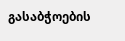გასაბჭოების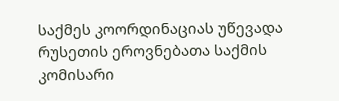საქმეს კოორდინაციას უწევადა რუსეთის ეროვნებათა საქმის კომისარი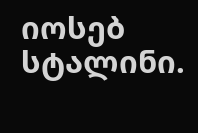იოსებ სტალინი.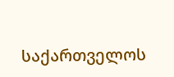საქართველოს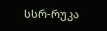სსრ-რუკა